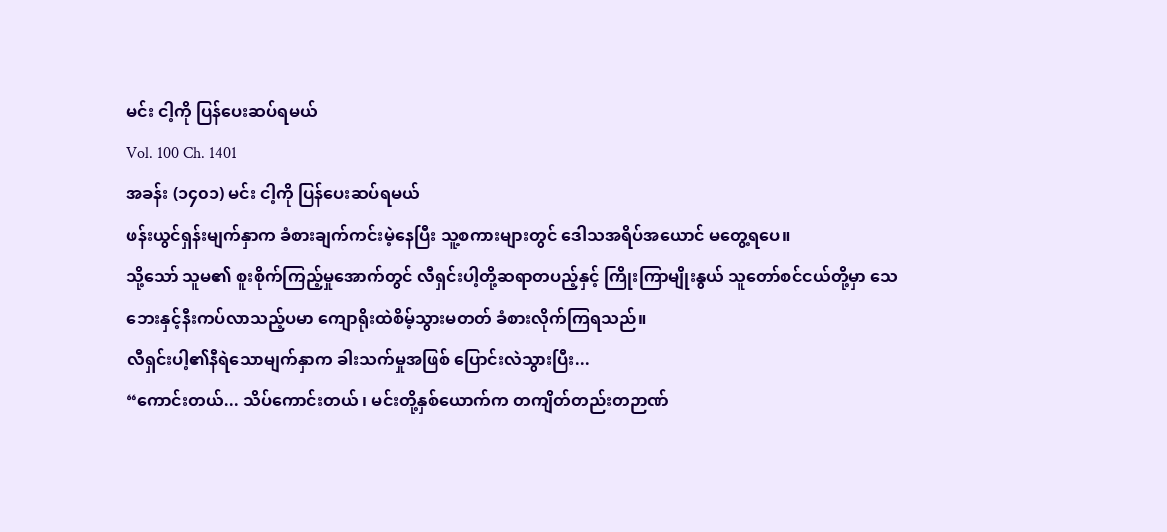မင်း ငါ့ကို ပြန်ပေးဆပ်ရမယ်
Vol. 100 Ch. 1401
အခန်း (၁၄၀၁) မင်း ငါ့ကို ပြန်ပေးဆပ်ရမယ်
ဖန်းယွင်ရှန်းမျက်နှာက ခံစားချက်ကင်းမဲ့နေပြီး သူ့စကားများတွင် ဒေါသအရိပ်အယောင် မတွေ့ရပေ။
သို့သော် သူမ၏ စူးစိုက်ကြည့်မှုအောက်တွင် လီရှင်းပါ့တို့ဆရာတပည့်နှင့် ကြိုးကြာမျိုးနွယ် သူတော်စင်ငယ်တို့မှာ သေဘေးနှင့်နီးကပ်လာသည့်ပမာ ကျောရိုးထဲစိမ့်သွားမတတ် ခံစားလိုက်ကြရသည်။
လီရှင်းပါ့၏နီရဲသောမျက်နှာက ခါးသက်မှုအဖြစ် ပြောင်းလဲသွားပြီး...
“ကောင်းတယ်... သိပ်ကောင်းတယ် ၊ မင်းတို့နှစ်ယောက်က တကျိတ်တည်းတဉာဏ်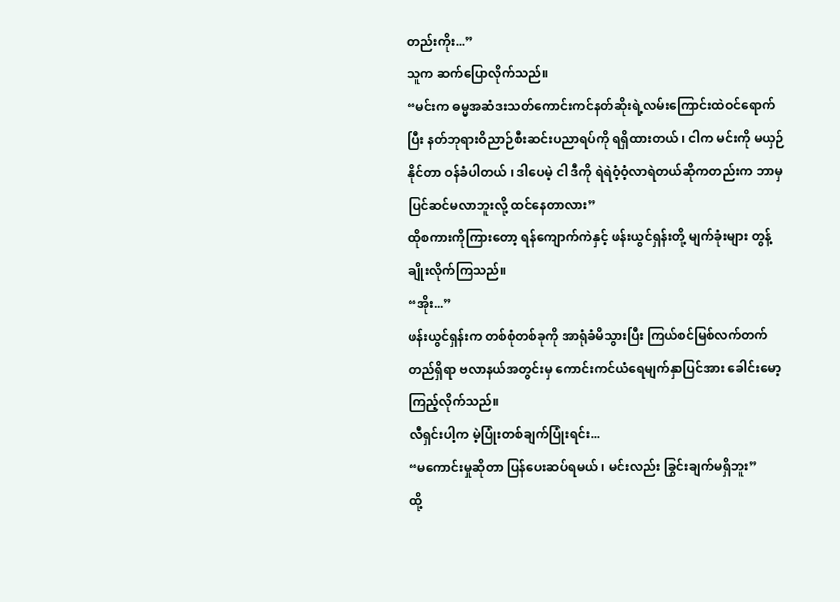တည်းကိုး...”
သူက ဆက်ပြောလိုက်သည်။
“မင်းက ဓမ္မအဆံဒးသတ်ကောင်းကင်နတ်ဆိုးရဲ့လမ်းကြောင်းထဲဝင်ရောက်ပြီး နတ်ဘုရားဝိညာဉ်စီးဆင်းပညာရပ်ကို ရရှိထားတယ် ၊ ငါက မင်းကို မယှဉ်နိုင်တာ ဝန်ခံပါတယ် ၊ ဒါပေမဲ့ ငါ ဒီကို ရဲရဲဝံ့ဝံ့လာရဲတယ်ဆိုကတည်းက ဘာမှပြင်ဆင်မလာဘူးလို့ ထင်နေတာလား”
ထိုစကားကိုကြားတော့ ရန်ကျောက်ကဲနှင့် ဖန်းယွင်ရှန်းတို့ မျက်ခုံးများ တွန့်ချိုးလိုက်ကြသည်။
“အိုး...”
ဖန်းယွင်ရှန်းက တစ်စုံတစ်ခုကို အာရုံခံမိသွားပြီး ကြယ်စင်မြစ်လက်တက်တည်ရှိရာ ဗလာနယ်အတွင်းမှ ကောင်းကင်ယံရေမျက်နှာပြင်အား ခေါင်းမော့ကြည့်လိုက်သည်။
လီရှင်းပါ့က မဲ့ပြုံးတစ်ချက်ပြုံးရင်း...
“မကောင်းမှုဆိုတာ ပြန်ပေးဆပ်ရမယ် ၊ မင်းလည်း ခြွင်းချက်မရှိဘူး”
ထို့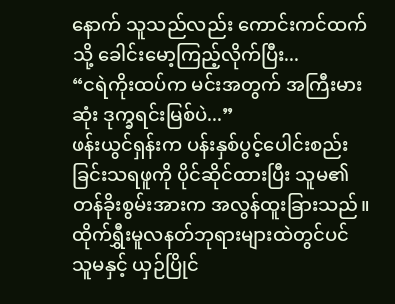နောက် သူသည်လည်း ကောင်းကင်ထက်သို့ ခေါင်းမော့ကြည့်လိုက်ပြီး...
“ငရဲကိုးထပ်က မင်းအတွက် အကြီးမားဆုံး ဒုက္ခရင်းမြစ်ပဲ...”
ဖန်းယွင်ရှန်းက ပန်းနှစ်ပွင့်ပေါင်းစည်းခြင်းသရဖူကို ပိုင်ဆိုင်ထားပြီး သူမ၏ တန်ခိုးစွမ်းအားက အလွန်ထူးခြားသည်။ ထိုက်ရွှီးမူလနတ်ဘုရားများထဲတွင်ပင် သူမနှင့် ယှဉ်ပြိုင်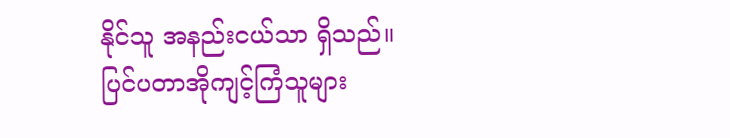နိုင်သူ အနည်းငယ်သာ ရှိသည်။
ပြင်ပတာအိုကျင့်ကြံသူများ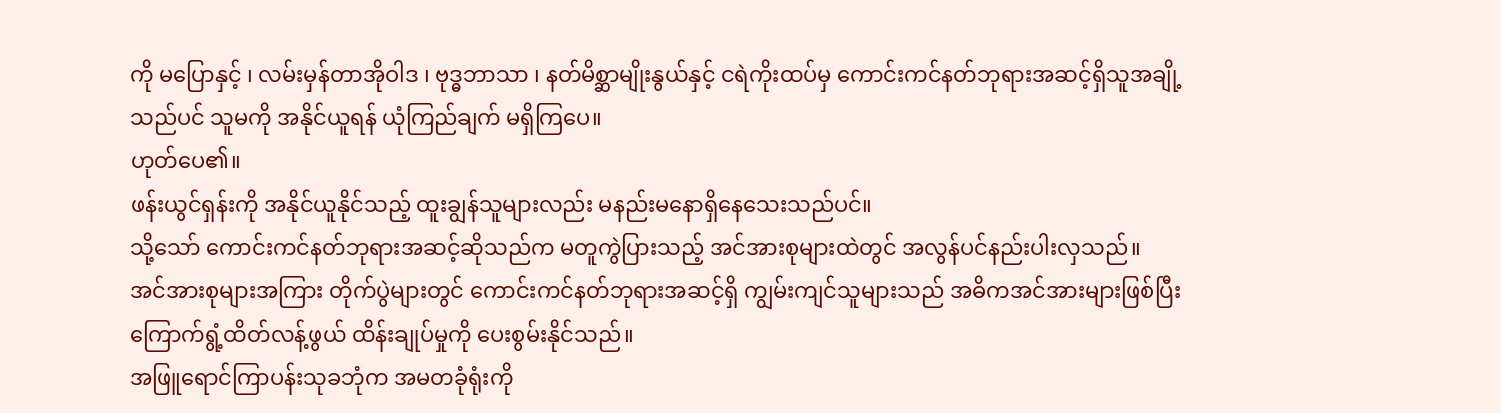ကို မပြောနှင့် ၊ လမ်းမှန်တာအိုဝါဒ ၊ ဗုဒ္ဓဘာသာ ၊ နတ်မိစ္ဆာမျိုးနွယ်နှင့် ငရဲကိုးထပ်မှ ကောင်းကင်နတ်ဘုရားအဆင့်ရှိသူအချို့သည်ပင် သူမကို အနိုင်ယူရန် ယုံကြည်ချက် မရှိကြပေ။
ဟုတ်ပေ၏။
ဖန်းယွင်ရှန်းကို အနိုင်ယူနိုင်သည့် ထူးချွန်သူများလည်း မနည်းမနောရှိနေသေးသည်ပင်။
သို့သော် ကောင်းကင်နတ်ဘုရားအဆင့်ဆိုသည်က မတူကွဲပြားသည့် အင်အားစုများထဲတွင် အလွန်ပင်နည်းပါးလှသည်။
အင်အားစုများအကြား တိုက်ပွဲများတွင် ကောင်းကင်နတ်ဘုရားအဆင့်ရှိ ကျွမ်းကျင်သူများသည် အဓိကအင်အားများဖြစ်ပြီး ကြောက်ရွံ့ထိတ်လန့်ဖွယ် ထိန်းချုပ်မှုကို ပေးစွမ်းနိုင်သည်။
အဖြူရောင်ကြာပန်းသုခဘုံက အမတခုံရုံးကို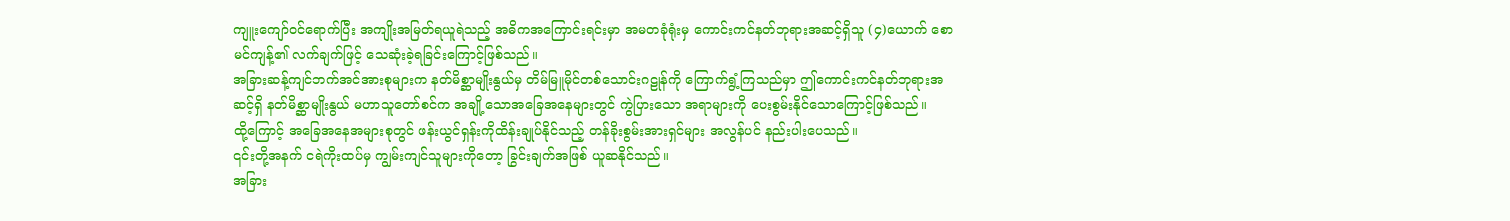ကျူးကျော်ဝင်ရောက်ပြီး အကျိုးအမြတ်ရယူရဲသည့် အဓိကအကြောင်းရင်းမှာ အမတခုံရုံးမှ ကောင်းကင်နတ်ဘုရားအဆင့်ရှိသူ (၄)ယောက် စောမင်ကျန့်၏ လက်ချက်ဖြင့် သေဆုံးခဲ့ရခြင်းကြောင့်ဖြစ်သည်။
အခြားဆန့်ကျင်ဘက်အင်အားစုများက နတ်မိစ္ဆာမျိုးနွယ်မှ တိမ်မြူမိုင်တစ်သောင်းဂဠုန်ကို ကြောက်ရွံ့ကြသည်မှာ ဤကောင်းကင်နတ်ဘုရားအဆင့်ရှိ နတ်မိစ္ဆာမျိုးနွယ် မဟာသူတော်စင်က အချို့သောအခြေအနေများတွင် ကွဲပြားသော အရာများကို ပေးစွမ်းနိုင်သောကြောင့်ဖြစ်သည်။
ထို့ကြောင့် အခြေအနေအများစုတွင် ဖန်းယွင်ရှန်းကိုထိန်းချုပ်နိုင်သည့် တန်ခိုးစွမ်းအားရှင်များ အလွန်ပင် နည်းပါးပေသည်။
၎င်းတို့အနက် ငရဲကိုးထပ်မှ ကျွမ်းကျင်သူများကိုတော့ ခြွင်းချက်အဖြစ် ယူဆနိုင်သည်။
အခြား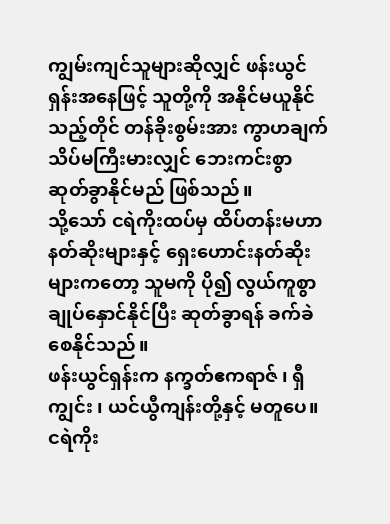ကျွမ်းကျင်သူများဆိုလျှင် ဖန်းယွင်ရှန်းအနေဖြင့် သူတို့ကို အနိုင်မယူနိုင်သည့်တိုင် တန်ခိုးစွမ်းအား ကွာဟချက် သိပ်မကြီးမားလျှင် ဘေးကင်းစွာ ဆုတ်ခွာနိုင်မည် ဖြစ်သည်။
သို့သော် ငရဲကိုးထပ်မှ ထိပ်တန်းမဟာနတ်ဆိုးများနှင့် ရှေးဟောင်းနတ်ဆိုးများကတော့ သူမကို ပို၍ လွယ်ကူစွာ ချုပ်နှောင်နိုင်ပြီး ဆုတ်ခွာရန် ခက်ခဲစေနိုင်သည်။
ဖန်းယွင်ရှန်းက နက္ခတ်ဧကရာဇ် ၊ ရှီကျွင်း ၊ ယင်ယွီကျန်းတို့နှင့် မတူပေ။
ငရဲကိုး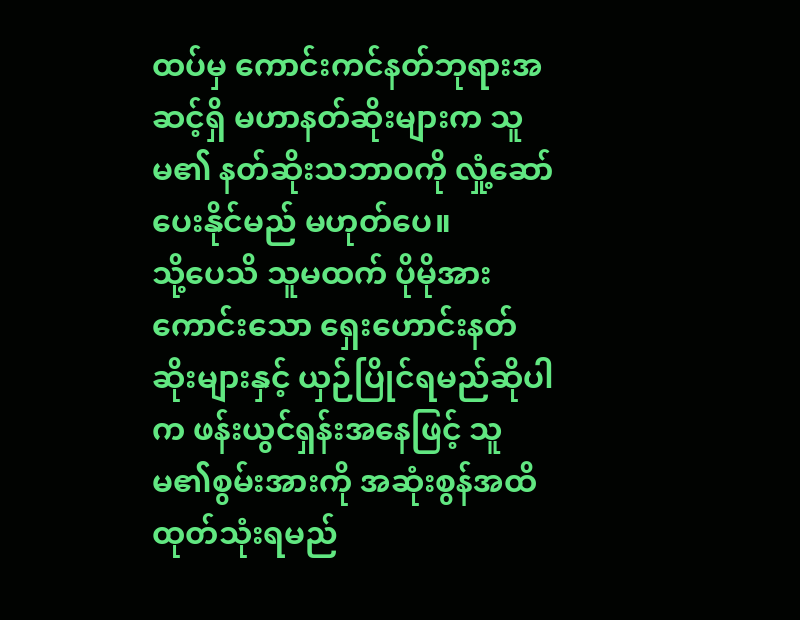ထပ်မှ ကောင်းကင်နတ်ဘုရားအဆင့်ရှိ မဟာနတ်ဆိုးများက သူမ၏ နတ်ဆိုးသဘာဝကို လှုံ့ဆော်ပေးနိုင်မည် မဟုတ်ပေ။
သို့ပေသိ သူမထက် ပိုမိုအားကောင်းသော ရှေးဟောင်းနတ်ဆိုးများနှင့် ယှဉ်ပြိုင်ရမည်ဆိုပါက ဖန်းယွင်ရှန်းအနေဖြင့် သူမ၏စွမ်းအားကို အဆုံးစွန်အထိ ထုတ်သုံးရမည်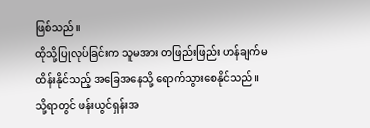ဖြစ်သည်။
ထိုသို့ပြုလုပ်ခြင်းက သူမအား တဖြည်းဖြည်း ဟန်ချက်မထိန်းနိုင်သည့် အခြေအနေသို့ ရောက်သွားစေနိုင်သည်။
သို့ရာတွင် ဖန်းယွင်ရှန်းအ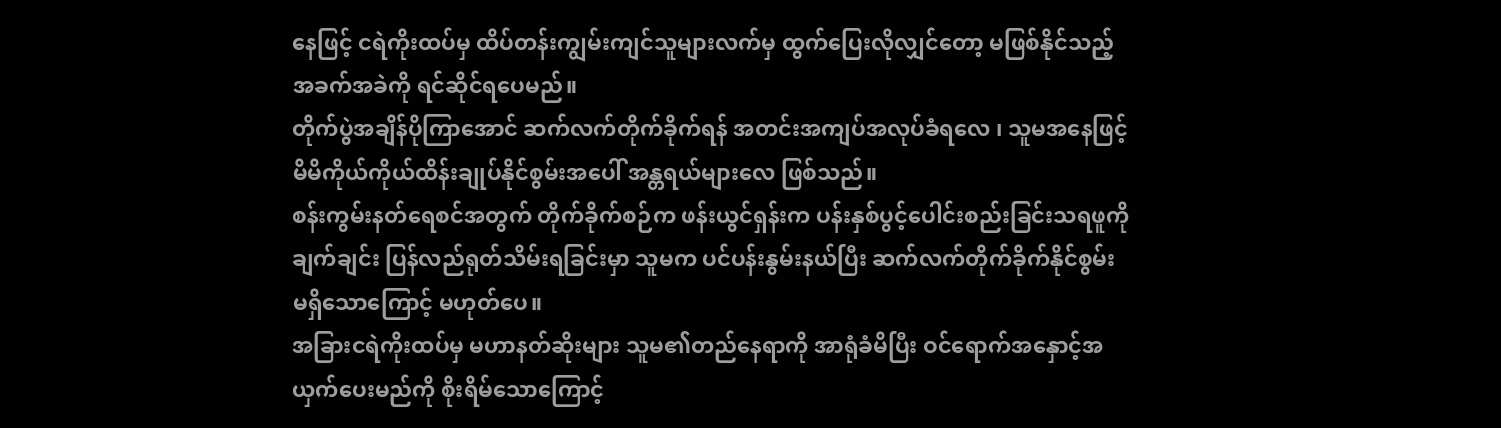နေဖြင့် ငရဲကိုးထပ်မှ ထိပ်တန်းကျွမ်းကျင်သူများလက်မှ ထွက်ပြေးလိုလျှင်တော့ မဖြစ်နိုင်သည့် အခက်အခဲကို ရင်ဆိုင်ရပေမည်။
တိုက်ပွဲအချိန်ပိုကြာအောင် ဆက်လက်တိုက်ခိုက်ရန် အတင်းအကျပ်အလုပ်ခံရလေ ၊ သူမအနေဖြင့် မိမိကိုယ်ကိုယ်ထိန်းချုပ်နိုင်စွမ်းအပေါ် အန္တရယ်များလေ ဖြစ်သည်။
စန်းကွမ်းနတ်ရေစင်အတွက် တိုက်ခိုက်စဉ်က ဖန်းယွင်ရှန်းက ပန်းနှစ်ပွင့်ပေါင်းစည်းခြင်းသရဖူကို ချက်ချင်း ပြန်လည်ရုတ်သိမ်းရခြင်းမှာ သူမက ပင်ပန်းနွမ်းနယ်ပြီး ဆက်လက်တိုက်ခိုက်နိုင်စွမ်း မရှိသောကြောင့် မဟုတ်ပေ။
အခြားငရဲကိုးထပ်မှ မဟာနတ်ဆိုးများ သူမ၏တည်နေရာကို အာရုံခံမိပြီး ဝင်ရောက်အနှောင့်အယှက်ပေးမည်ကို စိုးရိမ်သောကြောင့်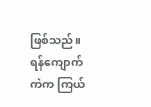ဖြစ်သည်။
ရန်ကျောက်ကဲက ကြယ်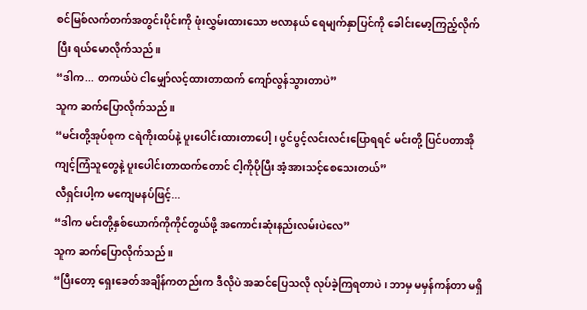စင်မြစ်လက်တက်အတွင်းပိုင်းကို ဖုံးလွှမ်းထားသော ဗလာနယ် ရေမျက်နှာပြင်ကို ခေါင်းမော့ကြည့်လိုက်ပြီး ရယ်မောလိုက်သည်။
“ဒါက... တကယ်ပဲ ငါမျှော်လင့်ထားတာထက် ကျော်လွန်သွားတာပဲ”
သူက ဆက်ပြောလိုက်သည်။
“မင်းတို့အုပ်စုက ငရဲကိုးထပ်နဲ့ ပူးပေါင်းထားတာပေါ့ ၊ ပွင်ပွင့်လင်းလင်းပြောရရင် မင်းတို့ ပြင်ပတာအိုကျင့်ကြံသူတွေနဲ့ ပူးပေါင်းတာထက်တောင် ငါ့ကိုပိုပြီး အံ့အားသင့်စေသေးတယ်”
လီရှင်းပါ့က မကျေမနပ်ဖြင့်...
“ဒါက မင်းတို့နှစ်ယောက်ကိုကိုင်တွယ်ဖို့ အကောင်းဆုံးနည်းလမ်းပဲလေ”
သူက ဆက်ပြောလိုက်သည်။
“ပြီးတော့ ရှေးခေတ်အချိန်ကတည်းက ဒီလိုပဲ အဆင်ပြေသလို လုပ်ခဲ့ကြရတာပဲ ၊ ဘာမှ မမှန်ကန်တာ မရှိ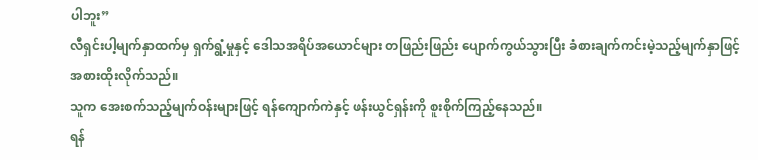ပါဘူး”
လီရှင်းပါ့မျက်နှာထက်မှ ရှက်ရွံ့မှုနှင့် ဒေါသအရိပ်အယောင်များ တဖြည်းဖြည်း ပျောက်ကွယ်သွားပြီး ခံစားချက်ကင်းမဲ့သည့်မျက်နှာဖြင့် အစားထိုးလိုက်သည်။
သူက အေးစက်သည့်မျက်ဝန်းများဖြင့် ရန်ကျောက်ကဲနှင့် ဖန်းယွင်ရှန်းကို စူးစိုက်ကြည့်နေသည်။
ရန်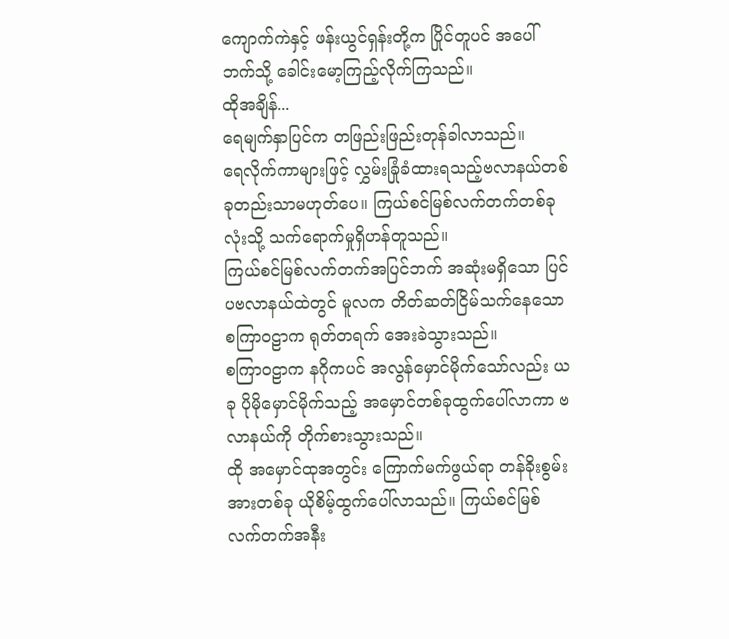ကျောက်ကဲနှင့် ဖန်းယွင်ရှန်းတို့က ပြိုင်တူပင် အပေါ်ဘက်သို့ ခေါင်းမော့ကြည့်လိုက်ကြသည်။
ထိုအချိန်...
ရေမျက်နှာပြင်က တဖြည်းဖြည်းတုန်ခါလာသည်။
ရေလိုက်ကာများဖြင့် လွှမ်းခြုံခံထားရသည့်ဗလာနယ်တစ်ခုတည်းသာမဟုတ်ပေ။ ကြယ်စင်မြစ်လက်တက်တစ်ခုလုံးသို့ သက်ရောက်မှုရှိဟန်တူသည်။
ကြယ်စင်မြစ်လက်တက်အပြင်ဘက် အဆုံးမရှိသော ပြင်ပဗလာနယ်ထဲတွင် မူလက တိတ်ဆတ်ငြိမ်သက်နေသော စကြာဝဠာက ရုတ်တရက် အေးခဲသွားသည်။
စကြာဝဠာက နဂိုကပင် အလွန်မှောင်မိုက်သော်လည်း ယခု ပိုမိုမှောင်မိုက်သည့် အမှောင်တစ်ခုထွက်ပေါ်လာကာ ဗလာနယ်ကို တိုက်စားသွားသည်။
ထို အမှောင်ထုအတွင်း ကြောက်မက်ဖွယ်ရာ တန်ခိုးစွမ်းအားတစ်ခု ယိုစိမ့်ထွက်ပေါ်လာသည်။ ကြယ်စင်မြစ်လက်တက်အနီး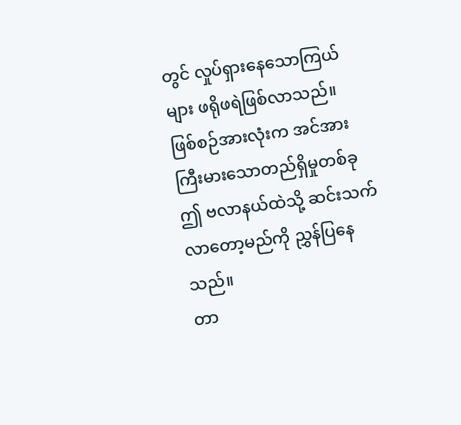တွင် လှုပ်ရှားနေသောကြယ်များ ဖရိုဖရဲဖြစ်လာသည်။
ဖြစ်စဉ်အားလုံးက အင်အားကြီးမားသောတည်ရှိမှုတစ်ခု ဤ ဗလာနယ်ထဲသို့ ဆင်းသက်လာတော့မည်ကို ညွှန်ပြနေသည်။
တာ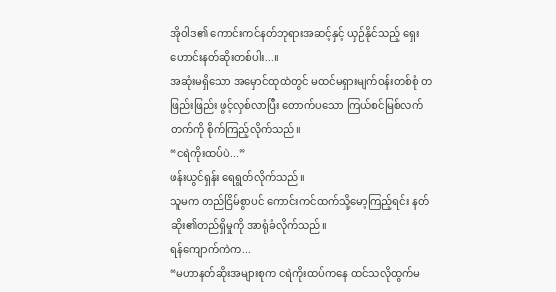အိုဝါဒ၏ ကောင်းကင်နတ်ဘုရားအဆင့်နှင့် ယှဉ်နိုင်သည့် ရှေးဟောင်းနတ်ဆိုးတစ်ပါး...။
အဆုံးမရှိသော အမှောင်ထုထဲတွင် မထင်မရှားမျက်ဝန်းတစ်စုံ တဖြည်းဖြည်း ဖွင့်လှစ်လာပြီး တောက်ပသော ကြယ်စင်မြစ်လက်တက်ကို စိုက်ကြည့်လိုက်သည်။
“ငရဲကိုးထပ်ပဲ...”
ဖန်းယွင်ရှန်း ရေရွတ်လိုက်သည်။
သူမက တည်ငြိမ်စွာပင် ကောင်းကင်ထက်သို့မော့ကြည့်ရင်း နတ်ဆိုး၏တည်ရှိမှုကို အာရုံခံလိုက်သည်။
ရန်ကျောက်ကဲက...
“မဟာနတ်ဆိုးအများစုက ငရဲကိုးထပ်ကနေ ထင်သလိုထွက်မ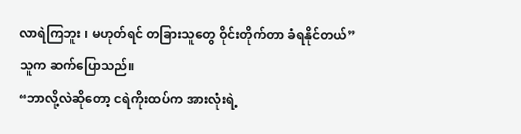လာရဲကြဘူး ၊ မဟုတ်ရင် တခြားသူတွေ ဝိုင်းတိုက်တာ ခံရနိုင်တယ်”
သူက ဆက်ပြောသည်။
“ဘာလို့လဲဆိုတော့ ငရဲကိုးထပ်က အားလုံးရဲ့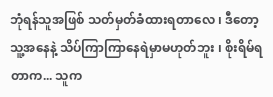ဘုံရန်သူအဖြစ် သတ်မှတ်ခံထားရတာလေ ၊ ဒီတော့ သူ့အနေနဲ့ သိပ်ကြာကြာနေရဲမှာမဟုတ်ဘူး ၊ စိုးရိမ်ရတာက... သူက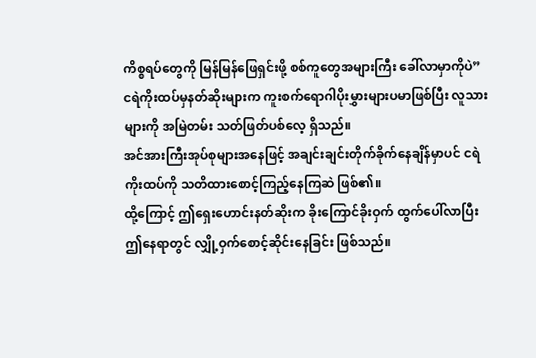ကိစ္စရပ်တွေကို မြန်မြန်ဖြေရှင်းဖို့ စစ်ကူတွေအများကြီး ခေါ်လာမှာကိုပဲ”
ငရဲကိုးထပ်မှနတ်ဆိုးများက ကူးစက်ရောဂါပိုးမွှားများပမာဖြစ်ပြီး လူသားများကို အမြဲတမ်း သတ်ဖြတ်ပစ်လေ့ ရှိသည်။
အင်အားကြီးအုပ်စုများအနေဖြင့် အချင်းချင်းတိုက်ခိုက်နေချိန်မှာပင် ငရဲကိုးထပ်ကို သတိထားစောင့်ကြည့်နေကြဆဲ ဖြစ်၏။
ထို့ကြောင့် ဤရှေးဟောင်းနတ်ဆိုးက ခိုးကြောင်ခိုးဝှက် ထွက်ပေါ်လာပြီး ဤနေရာတွင် လျှို့ဝှက်စောင့်ဆိုင်းနေခြင်း ဖြစ်သည်။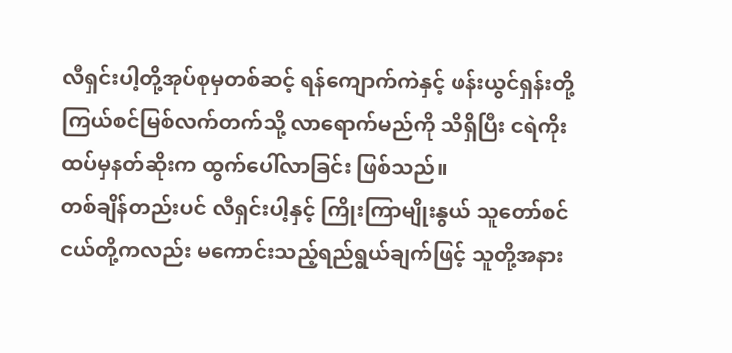လီရှင်းပါ့တို့အုပ်စုမှတစ်ဆင့် ရန်ကျောက်ကဲနှင့် ဖန်းယွင်ရှန်းတို့ ကြယ်စင်မြစ်လက်တက်သို့ လာရောက်မည်ကို သိရှိပြီး ငရဲကိုးထပ်မှနတ်ဆိုးက ထွက်ပေါ်လာခြင်း ဖြစ်သည်။
တစ်ချိန်တည်းပင် လီရှင်းပါ့နှင့် ကြိုးကြာမျိုးနွယ် သူတော်စင်ငယ်တို့ကလည်း မကောင်းသည့်ရည်ရွယ်ချက်ဖြင့် သူတို့အနား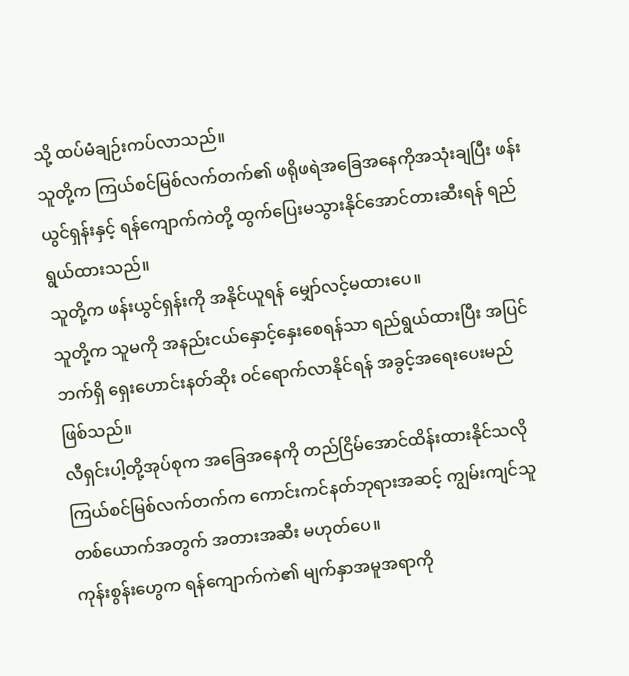သို့ ထပ်မံချဉ်းကပ်လာသည်။
သူတို့က ကြယ်စင်မြစ်လက်တက်၏ ဖရိုဖရဲအခြေအနေကိုအသုံးချပြီး ဖန်းယွင်ရှန်းနှင့် ရန်ကျောက်ကဲတို့ ထွက်ပြေးမသွားနိုင်အောင်တားဆီးရန် ရည်ရွယ်ထားသည်။
သူတို့က ဖန်းယွင်ရှန်းကို အနိုင်ယူရန် မျှော်လင့်မထားပေ။
သူတို့က သူမကို အနည်းငယ်နှောင့်နှေးစေရန်သာ ရည်ရွယ်ထားပြီး အပြင်ဘက်ရှိ ရှေးဟောင်းနတ်ဆိုး ဝင်ရောက်လာနိုင်ရန် အခွင့်အရေးပေးမည် ဖြစ်သည်။
လီရှင်းပါ့တို့အုပ်စုက အခြေအနေကို တည်ငြိမ်အောင်ထိန်းထားနိုင်သလို ကြယ်စင်မြစ်လက်တက်က ကောင်းကင်နတ်ဘုရားအဆင့် ကျွမ်းကျင်သူတစ်ယောက်အတွက် အတားအဆီး မဟုတ်ပေ။
ကုန်းစွန်းဟွေက ရန်ကျောက်ကဲ၏ မျက်နှာအမူအရာကို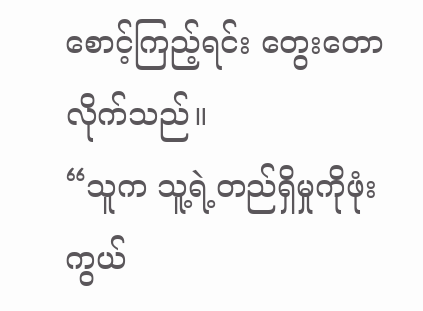စောင့်ကြည့်ရင်း တွေးတောလိုက်သည်။
“သူက သူ့ရဲ့တည်ရှိမှုကိုဖုံးကွယ်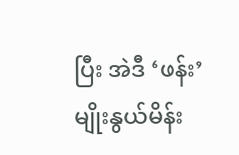ပြီး အဲဒီ ‘ဖန်း’မျိုးနွယ်မိန်း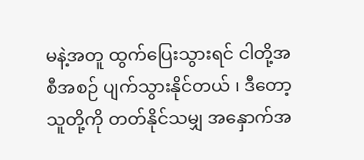မနဲ့အတူ ထွက်ပြေးသွားရင် ငါတို့အစီအစဉ် ပျက်သွားနိုင်တယ် ၊ ဒီတော့ သူတို့ကို တတ်နိုင်သမျှ အနှောက်အ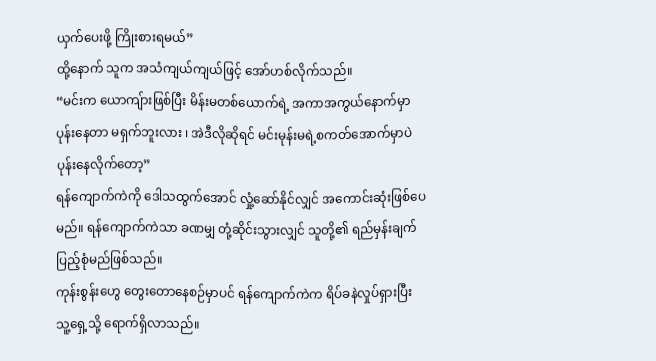ယှက်ပေးဖို့ ကြိုးစားရမယ်”
ထို့နောက် သူက အသံကျယ်ကျယ်ဖြင့် အော်ဟစ်လိုက်သည်။
“မင်းက ယောကျ်ားဖြစ်ပြီး မိန်းမတစ်ယောက်ရဲ့ အကာအကွယ်နောက်မှာ ပုန်းနေတာ မရှက်ဘူးလား ၊ အဲဒီလိုဆိုရင် မင်းမုန်းမရဲ့စကတ်အောက်မှာပဲ ပုန်းနေလိုက်တော့”
ရန်ကျောက်ကဲကို ဒေါသထွက်အောင် လှုံ့ဆော်နိုင်လျှင် အကောင်းဆုံးဖြစ်ပေမည်။ ရန်ကျောက်ကဲသာ ခဏမျှ တုံ့ဆိုင်းသွားလျှင် သူတို့၏ ရည်မှန်းချက်ပြည့်စုံမည်ဖြစ်သည်။
ကုန်းစွန်းဟွေ တွေးတောနေစဉ်မှာပင် ရန်ကျောက်ကဲက ရိပ်ခနဲလှုပ်ရှားပြီး သူ့ရှေ့သို့ ရောက်ရှိလာသည်။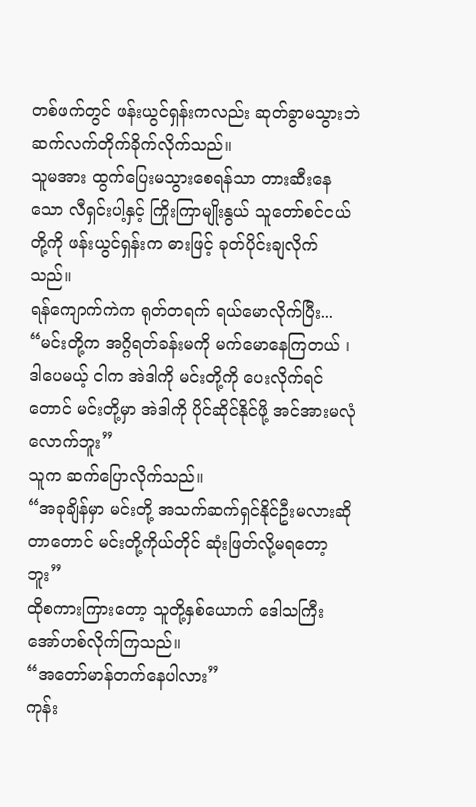တစ်ဖက်တွင် ဖန်းယွင်ရှန်းကလည်း ဆုတ်ခွာမသွားဘဲ ဆက်လက်တိုက်ခိုက်လိုက်သည်။
သူမအား ထွက်ပြေးမသွားစေရန်သာ တားဆီးနေသော လီရှင်းပါ့နှင့် ကြိုးကြာမျိုးနွယ် သူတော်စင်ငယ်တို့ကို ဖန်းယွင်ရှန်းက ဓားဖြင့် ခုတ်ပိုင်းချလိုက်သည်။
ရန်ကျောက်ကဲက ရုတ်တရက် ရယ်မောလိုက်ပြီး...
“မင်းတို့က အဂ္ဂိရတ်ခန်းမကို မက်မောနေကြတယ် ၊ ဒါပေမယ့် ငါက အဲဒါကို မင်းတို့ကို ပေးလိုက်ရင်တောင် မင်းတို့မှာ အဲဒါကို ပိုင်ဆိုင်နိုင်ဖို့ အင်အားမလုံလောက်ဘူး”
သူက ဆက်ပြောလိုက်သည်။
“အခုချိန်မှာ မင်းတို့ အသက်ဆက်ရှင်နိုင်ဦးမလားဆိုတာတောင် မင်းတို့ကိုယ်တိုင် ဆုံးဖြတ်လို့မရတော့ဘူး”
ထိုစကားကြားတော့ သူတို့နှစ်ယောက် ဒေါသကြီး အော်ဟစ်လိုက်ကြသည်။
“အတော်မာန်တက်နေပါလား”
ကုန်း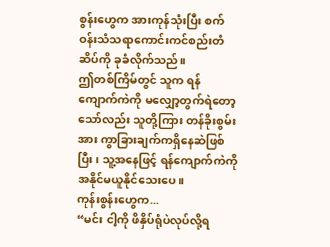စွန်းဟွေက အားကုန်သုံးပြီး စက်ဝန်းသံသရာကောင်းကင်စည်းတံဆိပ်ကို ခုခံလိုက်သည်။
ဤတစ်ကြိမ်တွင် သူက ရန်ကျောက်ကဲကို မလျှော့တွက်ရဲတော့သော်လည်း သူတို့ကြား တန်ခိုးစွမ်းအား ကွာခြားချက်ကရှိနေဆဲဖြစ်ပြီး ၊ သူ့အနေဖြင့် ရန်ကျောက်ကဲကို အနိုင်မယူနိုင်သေးပေ။
ကုန်းစွန်းဟွေက...
“မင်း ငါ့ကို ဖိနှိပ်ရုံပဲလုပ်လို့ရ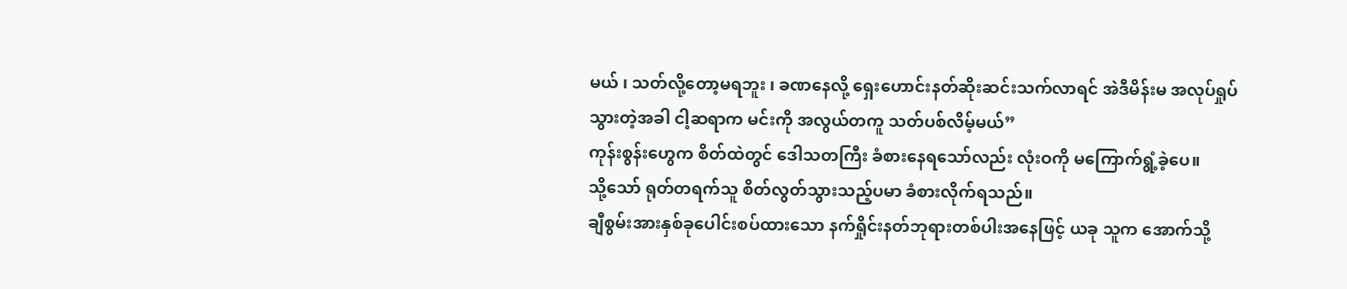မယ် ၊ သတ်လို့တော့မရဘူး ၊ ခဏနေလို့ ရှေးဟောင်းနတ်ဆိုးဆင်းသက်လာရင် အဲဒီမိန်းမ အလုပ်ရှုပ်သွားတဲ့အခါ ငါ့ဆရာက မင်းကို အလွယ်တကူ သတ်ပစ်လိမ့်မယ်”
ကုန်းစွန်းဟွေက စိတ်ထဲတွင် ဒေါသတကြီး ခံစားနေရသော်လည်း လုံးဝကို မကြောက်ရွံ့ခဲ့ပေ။
သို့သော် ရုတ်တရက်သူ စိတ်လွတ်သွားသည့်ပမာ ခံစားလိုက်ရသည်။
ချီစွမ်းအားနှစ်ခုပေါင်းစပ်ထားသော နက်ရှိုင်းနတ်ဘုရားတစ်ပါးအနေဖြင့် ယခု သူက အောက်သို့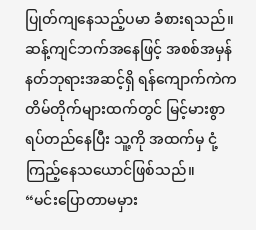ပြုတ်ကျနေသည့်ပမာ ခံစားရသည်။
ဆန့်ကျင်ဘက်အနေဖြင့် အစစ်အမှန်နတ်ဘုရားအဆင့်ရှိ ရန်ကျောက်ကဲက တိမ်တိုက်များထက်တွင် မြင့်မားစွာ ရပ်တည်နေပြီး သူ့ကို အထက်မှ ငုံ့ကြည့်နေသယောင်ဖြစ်သည်။
“မင်းပြောတာမမှား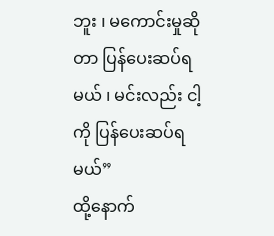ဘူး ၊ မကောင်းမှုဆိုတာ ပြန်ပေးဆပ်ရမယ် ၊ မင်းလည်း ငါ့ကို ပြန်ပေးဆပ်ရမယ်”
ထို့နောက်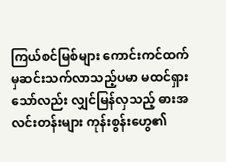ကြယ်စင်မြစ်များ ကောင်းကင်ထက်မှဆင်းသက်လာသည့်ပမာ မထင်ရှားသော်လည်း လျှင်မြန်လှသည့် ဓားအလင်းတန်းများ ကုန်းစွန်းဟွေ၏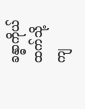ခန္ဓာကိုယ်ထက်သို့ ကျ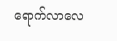ရောက်လာလေ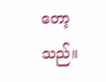တော့သည်။